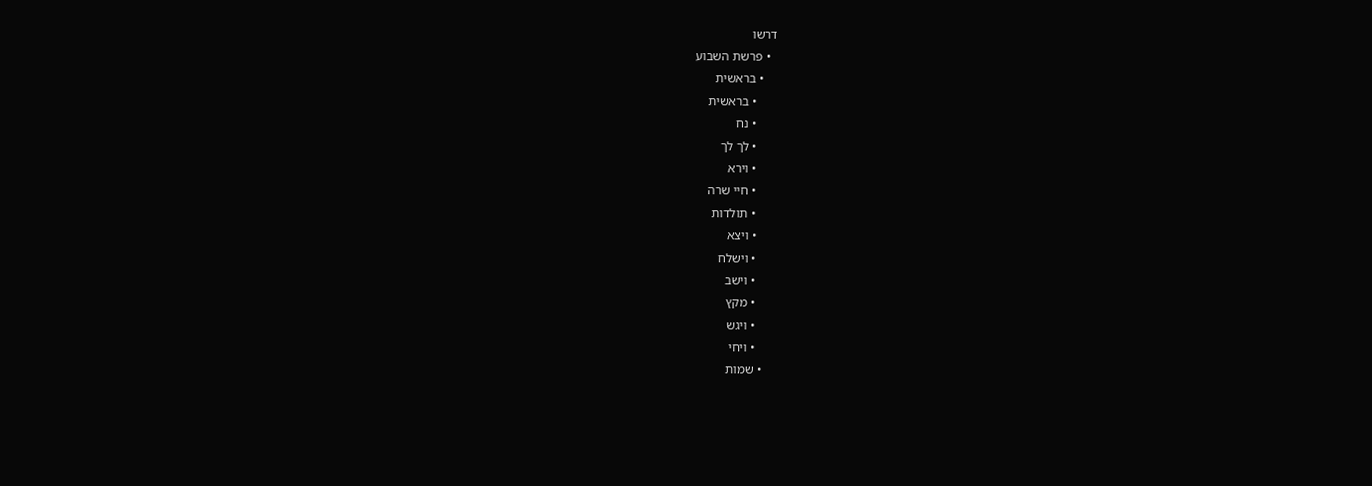דרשו
  • פרשת השבוע
    • בראשית
      • בראשית
      • נח
      • לך לך
      • וירא
      • חיי שרה
      • תולדות
      • ויצא
      • וישלח
      • וישב
      • מקץ
      • ויגש
      • ויחי
    • שמות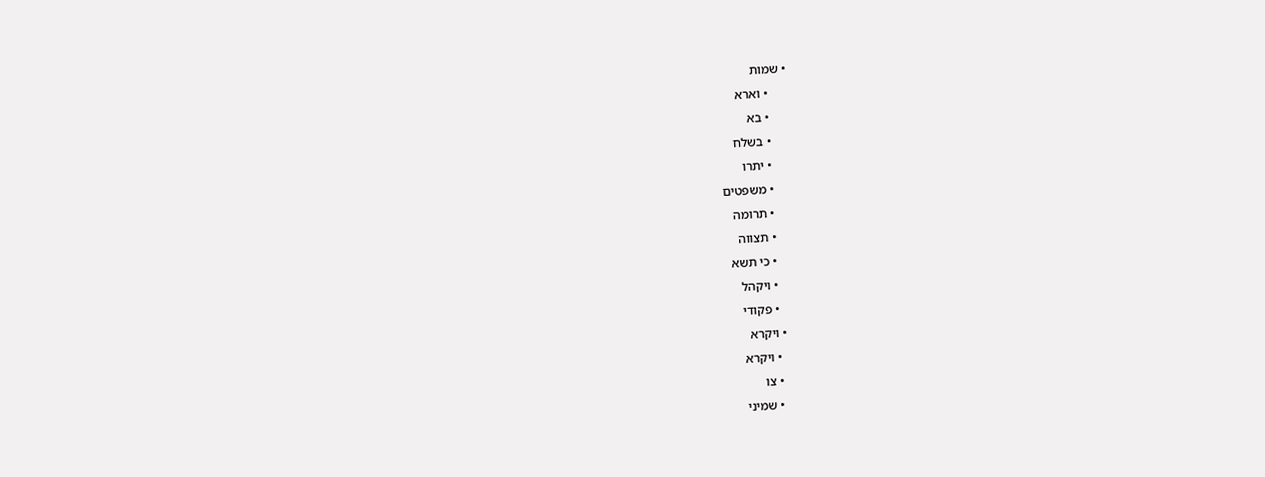• שמות
      • וארא
      • בא
      • בשלח
      • יתרו
      • משפטים
      • תרומה
      • תצווה
      • כי תשא
      • ויקהל
      • פקודי
    • ויקרא
      • ויקרא
      • צו
      • שמיני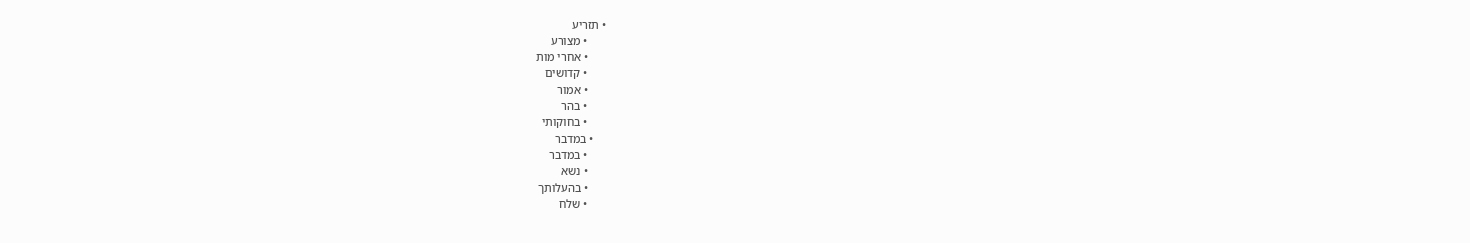• תזריע
      • מצורע
      • אחרי מות
      • קדושים
      • אמור
      • בהר
      • בחוקותי
    • במדבר
      • במדבר
      • נשא
      • בהעלותך
      • שלח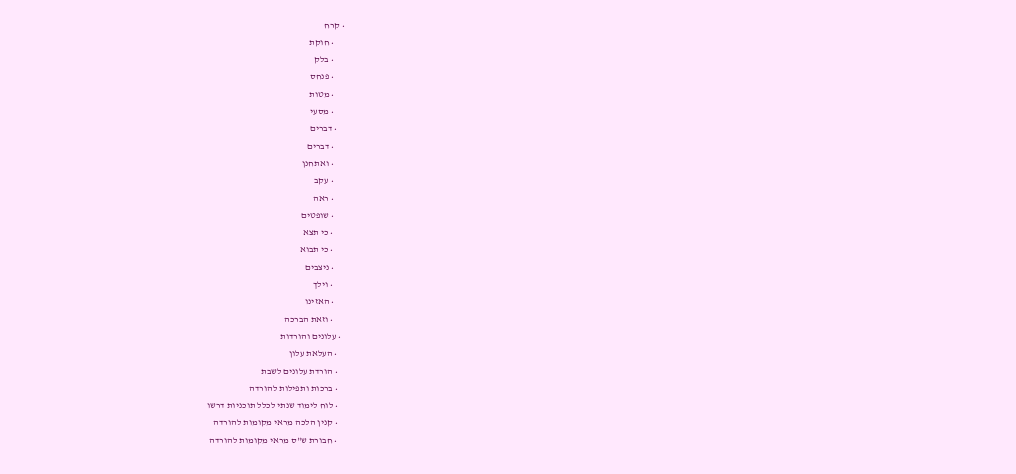• קרח
      • חוקת
      • בלק
      • פנחס
      • מטות
      • מסעי
    • דברים
      • דברים
      • ואתחנן
      • עקב
      • ראה
      • שופטים
      • כי תצא
      • כי תבוא
      • ניצבים
      • וילך
      • האזינו
      • וזאת הברכה
  • עלונים והורדות
    • העלאת עלון
    • הורדת עלונים לשבת
    • ברכות ותפילות להורדה
    • לוח לימוד שנתי לכלל תוכניות דרשו
    • קנין הלכה מראי מקומות להורדה
    • חבורת ש"ס מראי מקומות להורדה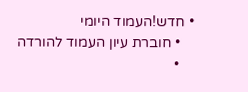• חדש!העמוד היומי
    • חוברת עיון העמוד להורדה
    •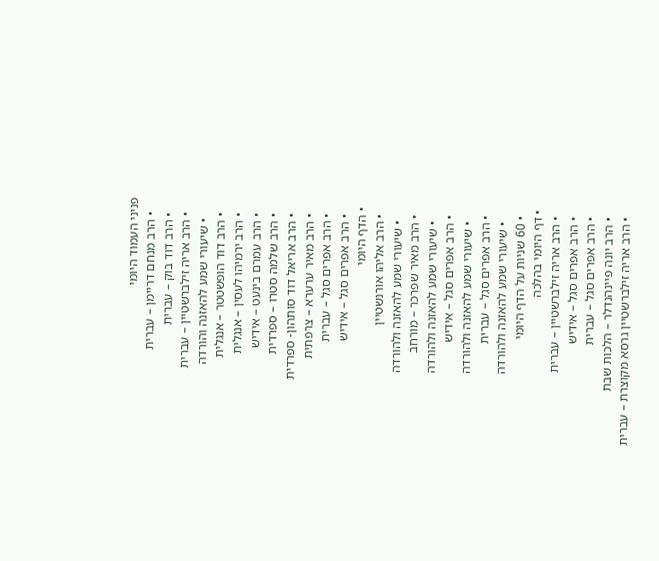פניני העמוד היומי
    • הרב מנחם דריימן – עברית
    • הרב דוד בוק – עברית
    • הרב אריה זילברשטיין – עברית
      • שיעורי שמע להאזנה והורדה
    • הרב דוד הופשטטר – אנגלית
    • הרב ירמיהו לעסין – אנגלית
    • הרב עמרם בינעט – אידיש
    • הרב שלמה סטרו – ספרדית
    • הרב אריאל דוד סותהון- ספרדית
    • הרב מאיר ערערא – צרפתית
    • הרב אפרים סגל – עברית
    • הרב אפרים סגל – אידיש
  • הדף היומי
    • הרב אליהו אורנשטיין
      • שיעורי שמע להאזנה ולהורדה
    • הרב מאיר שפרכר – מורחב
      • שיעורי שמע להאזנה ולהורדה
    • הרב אפרים סגל – אידיש
      • שיעורי שמע להאזנה ולהורדה
    • הרב אפרים סגל – עברית
      • שיעורי שמע להאזנה ולהורדה
    • 60 שניות על הדף היומי
  • דף היומי בהלכה
    • הרב אריה זילברשטיין – עברית
    • הרב אפרים סגל – אידיש
    • הרב אפרים סגל – עברית
    • הרב יונה פיינהנדלר – הלכות שבת
    • הרב אריה זילברשטיין גרסא מקוצרת – עברית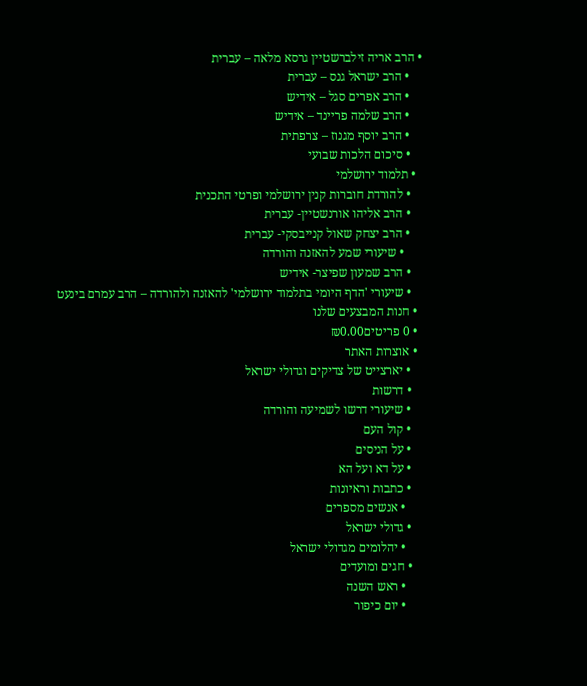• הרב אריה זילברשטיין גרסא מלאה – עברית
    • הרב ישראל גנס – עברית
    • הרב אפרים סגל – אידיש
    • הרב שלמה פריינד – אידיש
    • הרב יוסף מגנוז – צרפתית
    • סיכום הלכות שבועי
  • תלמוד ירושלמי
    • להורדת חוברות קנין ירושלמי ופרטי התכנית
    • הרב אליהו אורנשטיין- עברית
    • הרב יצחק שאול קנייבסקי- עברית
      • שיעורי שמע להאזנה והורדה
    • הרב שמעון שפיצר- אידיש
    • שיעורי 'הדף היומי בתלמוד ירושלמי' להאזנה ולהורדה – הרב עמרם בינעט
  • חנות המבצעים שלנו
  • 0 פריטים₪0.00
  • אוצרות האתר
    • יארצייט של צדיקים וגדולי ישראל
    • דרשות
    • שיעורי דרשו לשמיעה והורדה
    • קול העם
    • על הניסים
    • על דא ועל הא
    • כתבות וראיונות
      • אנשים מספרים
    • גדולי ישראל
      • יהלומים מגדולי ישראל
    • חגים ומועדים
      • ראש השנה
      • יום כיפור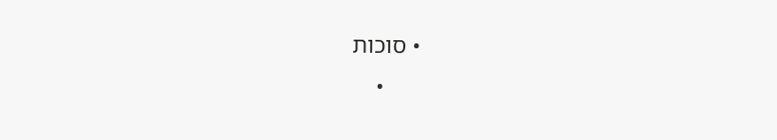• סוכות
      •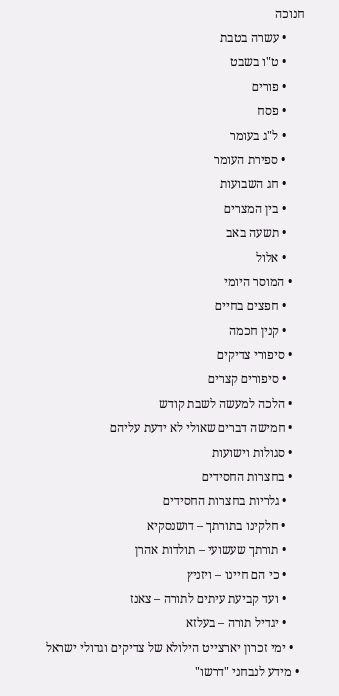חנוכה
      • עשרה בטבת
      • ט"ו בשבט
      • פורים
      • פסח
      • ל"ג בעומר
      • ספירת העומר
      • חג השבועות
      • בין המצרים
      • תשעה באב
      • אלול
    • המוסר היומי
      • חפצים בחיים
      • קנין חכמה
    • סיפורי צדיקים
      • סיפורים קצרים
    • הלכה למעשה לשבת קודש
    • חמישה דברים שאולי לא ידעת עליהם
    • סגולות וישועות
    • בחצרות החסידים
      • גלריות בחצרות החסידים
      • חלקינו בתורתך – דושנסקיא
      • תורתך שעשועי – תולדות אהרן
      • כי הם חיינו – ויזניץ
      • ועד קביעת עיתים לתורה – צאנז
      • יגדיל תורה – בעלזא
    • ימי זכרון יארצייט הילולא של צדיקים וגדולי ישראל
  • מידע לנבחני "דרשו"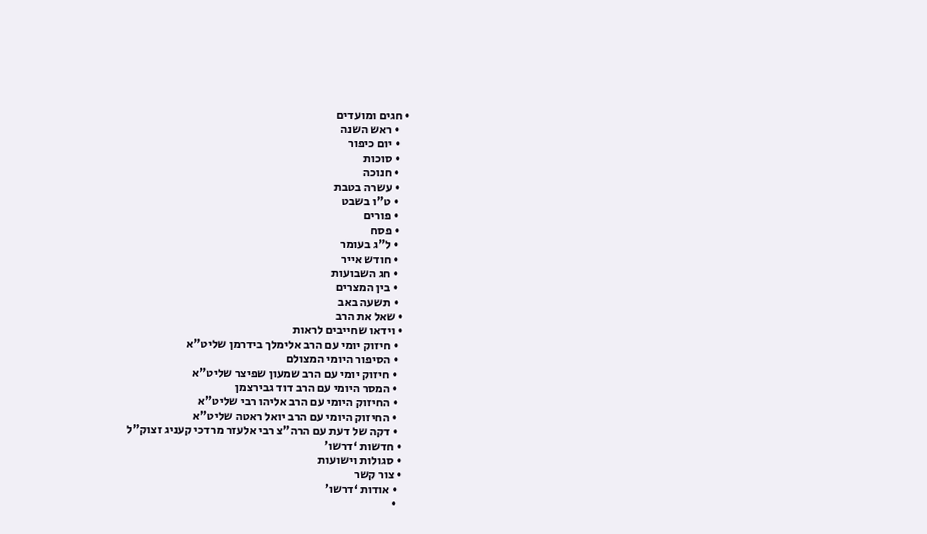• חגים ומועדים
    • ראש השנה
    • יום כיפור
    • סוכות
    • חנוכה
    • עשרה בטבת
    • ט"ו בשבט
    • פורים
    • פסח
    • ל"ג בעומר
    • חודש אייר
    • חג השבועות
    • בין המצרים
    • תשעה באב
  • שאל את הרב
  • וידאו שחייבים לראות
    • חיזוק יומי עם הרב אלימלך בידרמן שליט"א
    • הסיפור היומי המצולם
    • חיזוק יומי עם הרב שמעון שפיצר שליט"א
    • המסר היומי עם הרב דוד גבירצמן
    • החיזוק היומי עם הרב אליהו רבי שליט"א
    • החיזוק היומי עם הרב יואל ראטה שליט"א
    • דקה של דעת עם הרה"צ רבי אלעזר מרדכי קעניג זצוק"ל
  • חדשות ‘דרשו’
  • סגולות וישועות
  • צור קשר
    • אודות ‘דרשו’
    •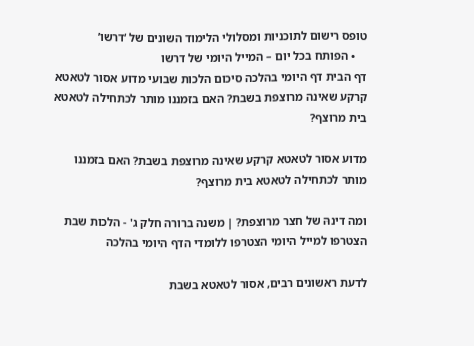טופס רישום לתוכניות ומסלולי הלימוד השונים של ‘דרשו’
    • הפותח בכל יום – המייל היומי של דרשו
דף הבית דף היומי בהלכה סיכום הלכות שבועי מדוע אסור לטאטא קרקע שאינה מרוצפת בשבת? האם בזמננו מותר לכתחילה לטאטא בית מרוצף?

מדוע אסור לטאטא קרקע שאינה מרוצפת בשבת? האם בזמננו מותר לכתחילה לטאטא בית מרוצף?

ומה דינהּ של חצר מרוצפת? | משנה ברורה חלק ג' - הלכות שבת
הצטרפו למייל היומי הצטרפו ללומדי הדף היומי בהלכה

לדעת ראשונים רבים, אסור לטאטא בשבת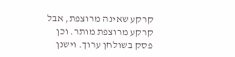קרקע שאינה מרוצפת, אבל קרקע מרוצפת מותר. וכן פסק בשולחן ערוך. וישנן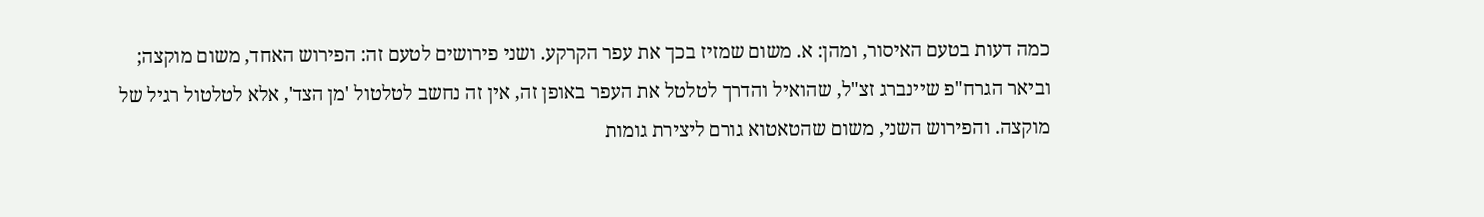כמה דעות בטעם האיסור, ומהן: א. משום שמזיז בכך את עפר הקרקע. ושני פירושים לטעם זה: הפירוש האחד, משום מוקצה; וביאר הגרח"פ שיינברג זצ"ל, שהואיל והדרך לטלטל את העפר באופן זה, אין זה נחשב לטלטול 'מן הצד', אלא לטלטול רגיל של מוקצה. והפירוש השני, משום שהטאטוא גורם ליצירת גומות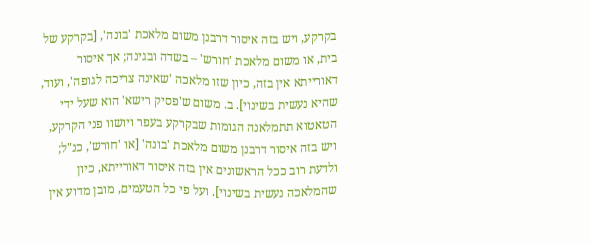בקרקע, ויש בזה איסור דרבנן משום מלאכת 'בונה', [בקרקע של בית, או משום מלאכת 'חורש' – בשדה ובגינה; אך איסור דאורייתא אין בזה, כיון שזו מלאכה 'שאינה צריכה לגופה', ועוד, שהיא נעשית בשינוי]. ב. משום ש'פסיק רישא' הוא שעל ידי הטאטוא תתמלאנה הגומות שבקרקע בעפר ויושוו פני הקרקע, ויש בזה איסור דרבנן משום מלאכת 'בונה' [או 'חורש', כנ"ל; ולדעת רוב ככל הראשונים אין בזה איסור דאורייתא, כיון שהמלאכה נעשית בשינוי]. ועל פי כל הטעמים, מובן מדוע אין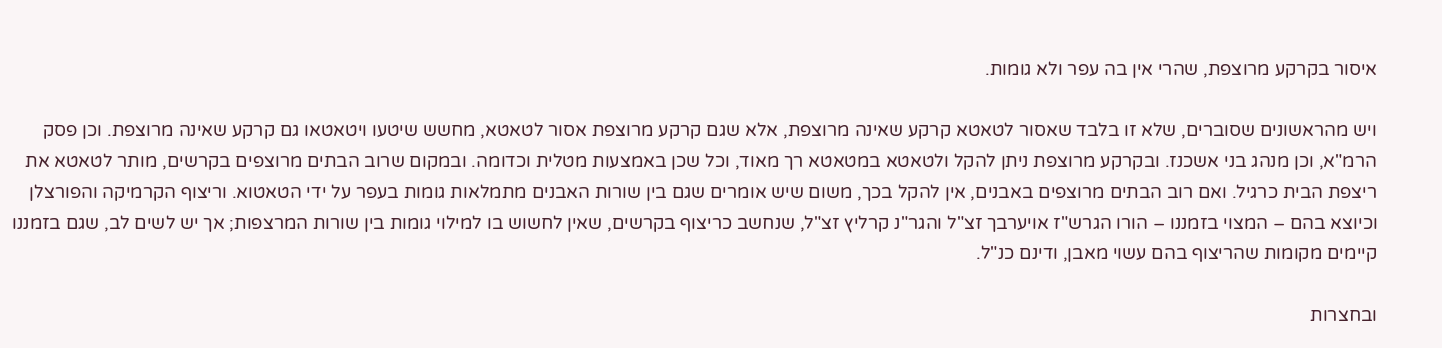איסור בקרקע מרוצפת, שהרי אין בה עפר ולא גומות.

ויש מהראשונים שסוברים, שלא זו בלבד שאסור לטאטא קרקע שאינה מרוצפת, אלא שגם קרקע מרוצפת אסור לטאטא, מחשש שיטעו ויטאטאו גם קרקע שאינה מרוצפת. וכן פסק הרמ"א, וכן מנהג בני אשכנז. ובקרקע מרוצפת ניתן להקל ולטאטא במטאטא רך מאוד, וכל שכן באמצעות מטלית וכדומה. ובמקום שרוב הבתים מרוצפים בקרשים, מותר לטאטא את ריצפת הבית כרגיל. ואם רוב הבתים מרוצפים באבנים, אין להקל בכך, משום שיש אומרים שגם בין שורות האבנים מתמלאות גומות בעפר על ידי הטאטוא. וריצוף הקרמיקה והפורצלן וכיוצא בהם – המצוי בזמננו – הורו הגרש"ז אויערבך זצ"ל והגר"נ קרליץ זצ"ל, שנחשב כריצוף בקרשים, שאין לחשוש בו למילוי גומות בין שורות המרצפות; אך יש לשים לב, שגם בזמננו קיימים מקומות שהריצוף בהם עשוי מאבן, ודינם כנ"ל.

ובחצרות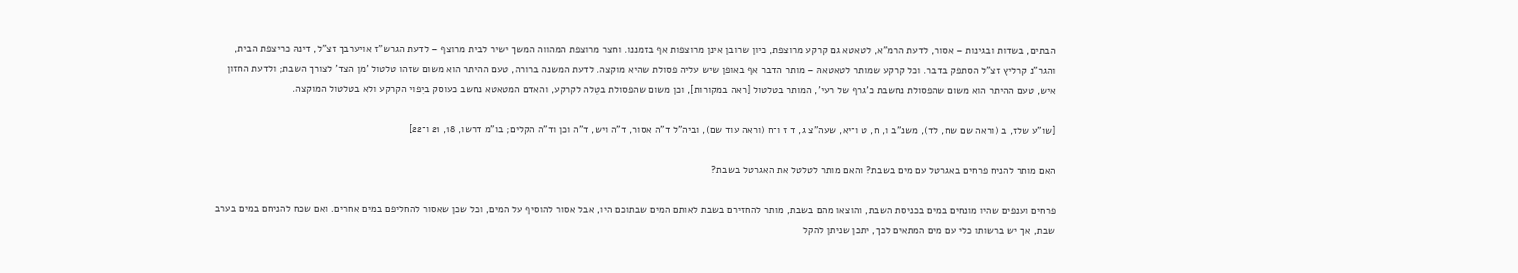הבתים, בשדות ובגינות – אסור, לדעת הרמ"א, לטאטא גם קרקע מרוצפת, כיון שרובן אינן מרוצפות אף בזמננו. וחצר מרוצפת המהווה המשך ישיר לבית מרוצף – לדעת הגרש"ז אויערבך זצ"ל, דינהּ כריצפת הבית, והגר"נ קרליץ זצ"ל הסתפק בדבר. וכל קרקע שמותר לטאטאהּ – מותר הדבר אף באופן שיש עליה פסולת שהיא מוקצה. לדעת המשנה ברורה, טעם ההיתר הוא משום שזהו טלטול 'מן הצד' לצורך השבת; ולדעת החזון איש, טעם ההיתר הוא משום שהפסולת נחשבת כ'גרף של רעי', המותר בטלטול [ראה במקורות], וכן משום שהפסולת בטֵלה לקרקע, והאדם המטאטא נחשב כעוסק ביִפוי הקרקע ולא בטלטול המוקצה.

[שו"ע שלז, ב (וראה שם שח, לד), משנ"ב ו, ח, ט ו־יא, שעה"צ ג, ד ז ו־ח (וראה עוד שם), וביה"ל ד"ה אסור, ד"ה ויש, ד"ה וכן וד"ה הקלים; בו"מ דרשו, 18, 21 ו־22]

האם מותר להניח פרחים באגרטל עם מים בשבת? והאם מותר לטלטל את האגרטל בשבת?

פרחים וענפים שהיו מונחים במים בכניסת השבת, והוצאו מהם בשבת, מותר להחזירם בשבת לאותם המים שבתוכם היו, אבל אסור להוסיף על המים, וכל שכן שאסור להחליפם במים אחרים. ואם שכח להניחם במים בערב שבת, אך יש ברשותו כלי עם מים המתאים לכך, יתכן שניתן להקל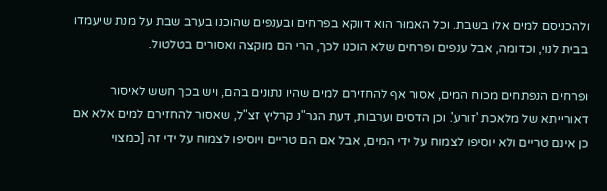ולהכניסם למים אלו בשבת. וכל האמוּר הוא דווקא בפרחים ובענפים שהוכנו בערב שבת על מנת שיעמדו בבית לנוי, וכדומה, אבל ענפים ופרחים שלא הוכנו לכך, הרי הם מוקצה ואסורים בטלטול.

ופרחים הנפתחים מכוח המים, אסור אף להחזירם למים שהיו נתונים בהם, ויש בכך חשש לאיסור דאורייתא של מלאכת 'זורע'. וכן הדסים וערבות, דעת הגר"נ קרליץ זצ"ל, שאסור להחזירם למים אלא אם כן אינם טריים ולא יוסיפו לצמוח על ידי המים, אבל אם הם טריים ויוסיפו לצמוח על ידי זה [כמצוי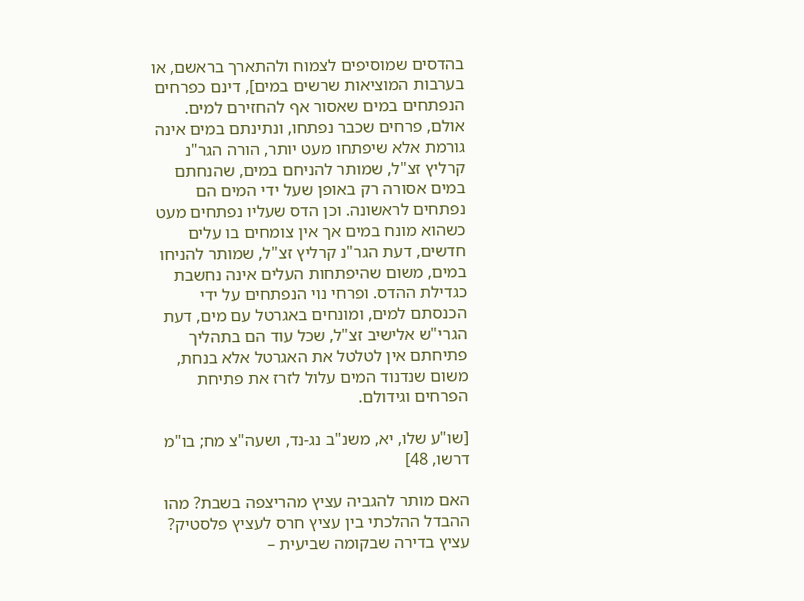בהדסים שמוסיפים לצמוח ולהתארך בראשם, או בערבות המוציאות שרשים במים], דינם כפרחים הנפתחים במים שאסור אף להחזירם למים. אולם, פרחים שכבר נפתחו, ונתינתם במים אינה גורמת אלא שיפתחו מעט יותר, הורה הגר"נ קרליץ זצ"ל, שמותר להניחם במים, שהנחתם במים אסורה רק באופן שעל ידי המים הם נפתחים לראשונה. וכן הדס שעליו נפתחים מעט כשהוא מונח במים אך אין צומחים בו עלים חדשים, דעת הגר"נ קרליץ זצ"ל, שמותר להניחו במים, משום שהיפתחות העלים אינה נחשבת כגדילת ההדס. ופרחי נוי הנפתחים על ידי הכנסתם למים, ומונחים באגרטל עם מים, דעת הגרי"ש אלישיב זצ"ל, שכל עוד הם בתהליך פתיחתם אין לטלטל את האגרטל אלא בנחת, משום שנדנוד המים עלול לזרז את פתיחת הפרחים וגידולם.

[שו"ע שלו, יא, משנ"ב נג-נד, ושעה"צ מח; בו"מ דרשו, 48]

האם מותר להגביה עציץ מהריצפה בשבת? מהו ההבדל ההלכתי בין עציץ חרס לעציץ פלסטיק? עציץ בדירה שבקומה שביעית –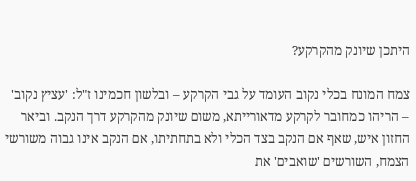היתכן שיונק מהקרקע?

צמח המונח בכלי נקוב העומד על גבי הקרקע – ובלשון חכמינו ז"ל: 'עציץ נקוב' – הריהו כמחובר לקרקע מדאורייתא, משום שיונק מהקרקע דרך הנקב. וביאר החזון איש, שאף אם הנקב בצד הכלי ולא בתחתיתו, אם הנקב אינו גבוה משורשי הצמח, השורשים 'שואבים' את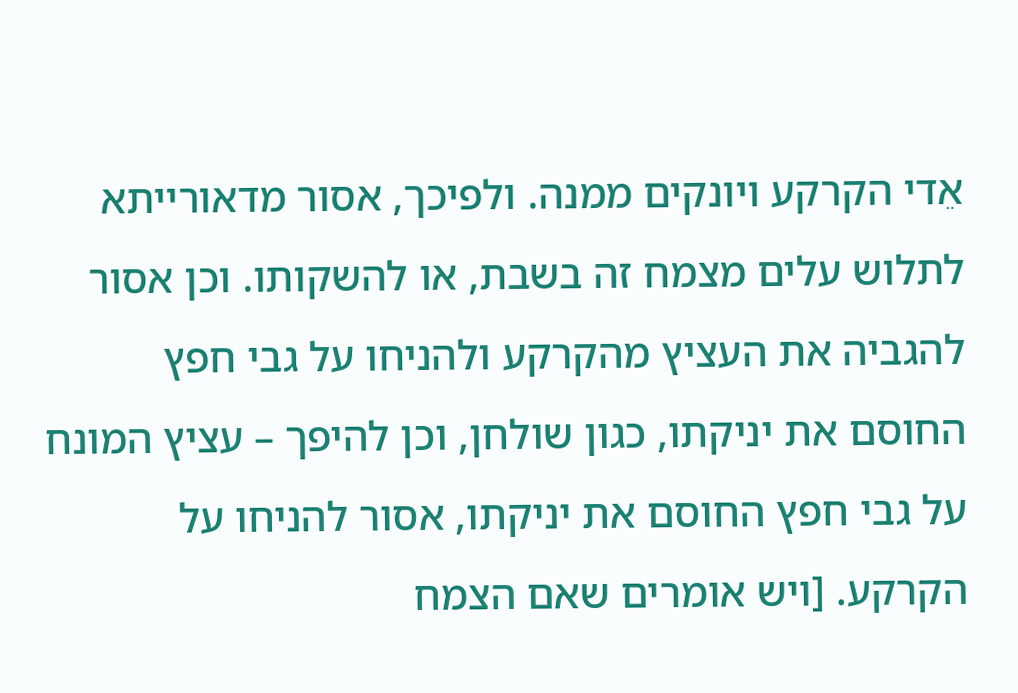אֵדי הקרקע ויונקים ממנה. ולפיכך, אסור מדאורייתא לתלוש עלים מצמח זה בשבת, או להשקותו. וכן אסור להגביה את העציץ מהקרקע ולהניחו על גבי חפץ החוסם את יניקתו, כגון שולחן, וכן להיפך – עציץ המונח על גבי חפץ החוסם את יניקתו, אסור להניחו על הקרקע. [ויש אומרים שאם הצמח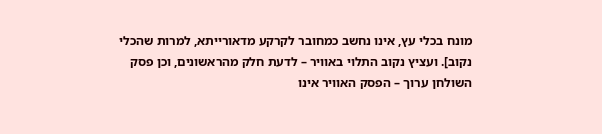מונח בכלי עץ, אינו נחשב כמחובר לקרקע מדאורייתא, למרות שהכלי נקוב]. ועציץ נקוב התלוי באוויר – לדעת חלק מהראשונים, וכן פסק השולחן ערוך – הפסק האוויר אינו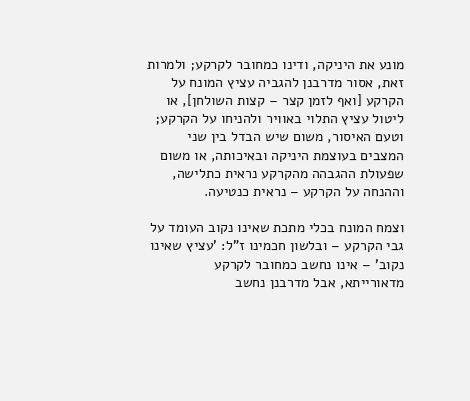מונע את היניקה, ודינו כמחובר לקרקע; ולמרות זאת, אסור מדרבנן להגביה עציץ המונח על הקרקע [ואף לזמן קצר – קצות השולחן], או ליטול עציץ התלוי באוויר ולהניחו על הקרקע; וטעם האיסור, משום שיש הבדל בין שני המצבים בעוצמת היניקה ובאיכותה, או משום שפעולת ההגבהה מהקרקע נראית כתלישה, וההנחה על הקרקע – נראית כנטיעה.

וצמח המונח בכלי מתכת שאינו נקוב העומד על גבי הקרקע – ובלשון חכמינו ז"ל: 'עציץ שאינו נקוב' – אינו נחשב כמחובר לקרקע מדאורייתא, אבל מדרבנן נחשב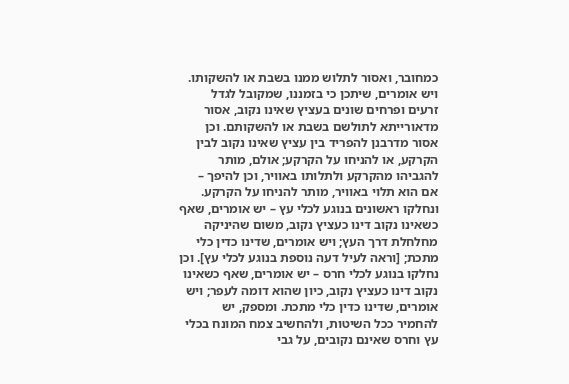כמחובר, ואסור לתלוש ממנו בשבת או להשקותו. ויש אומרים, שיתכן כי בזמננו, שמקובל לגדל זרעים ופרחים שונים בעציץ שאינו נקוב, אסור מדאורייתא לתולשם בשבת או להשקותם. וכן אסור מדרבנן להפריד בין עציץ שאינו נקוב לבין הקרקע, או להניחו על הקרקע; אולם, מותר להגביהו מהקרקע ולתלותו באוויר, וכן להיפך – אם הוא תלוי באוויר, מותר להניחו על הקרקע. ונחלקו ראשונים בנוגע לכלי עץ – יש אומרים, שאף כשאינו נקוב דינו כעציץ נקוב, משום שהיניקה מחלחלת דרך העץ; ויש אומרים, שדינו כדין כלי מתכת; [וראה לעיל דעה נוספת בנוגע לכלי עץ]. וכן נחלקו בנוגע לכלי חרס – יש אומרים, שאף כשאינו נקוב דינו כעציץ נקוב, כיון שהוא דומה לעפר; ויש אומרים, שדינו כדין כלי מתכת. ומספק, יש להחמיר ככל השיטות, ולהחשיב צמח המונח בכלי עץ וחרס שאינם נקובים, על גבי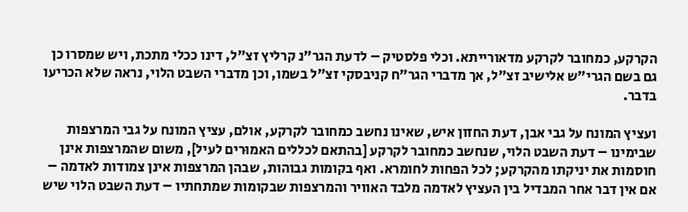הקרקע, כמחובר לקרקע מדאורייתא. וכלי פלסטיק – לדעת הגר"נ קרליץ זצ"ל, דינו ככלי מתכת, ויש שמסרו כן גם בשם הגרי"ש אלישיב זצ"ל, אך מדברי הגר"ח קניבסקי זצ"ל בשמו, וכן מדברי השבט הלוי, נראה שלא הכריעו בדבר.

ועציץ המונח על גבי אבן, דעת החזון איש, שאינו נחשב כמחובר לקרקע, אולם, עציץ המונח על גבי המרצפות שבימינו – דעת השבט הלוי, שנחשב כמחובר לקרקע [בהתאם לכללים האמוּרים לעיל], משום שהמרצפות אינן חוסמות את יניקתו מהקרקע; לכל הפחות לחומרא. ואף בקומות גבוהות, שבהן המרצפות אינן צמודות לאדמה – אם אין דבר אחר המבדיל בין העציץ לאדמה מלבד האוויר והמרצפות שבקומות שמתחתיו – דעת השבט הלוי שיש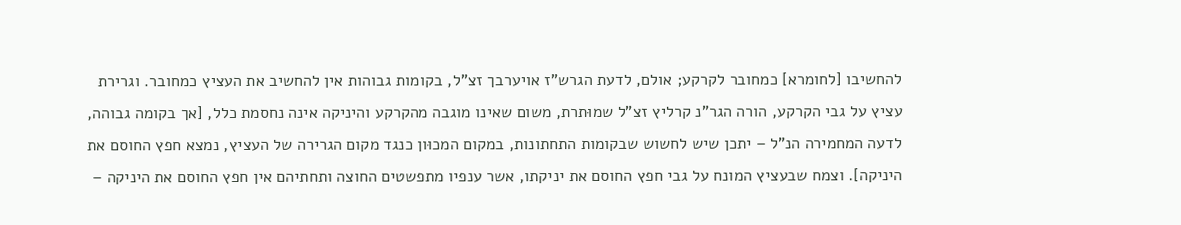להחשיבו [לחומרא] כמחובר לקרקע; אולם, לדעת הגרש"ז אויערבך זצ"ל, בקומות גבוהות אין להחשיב את העציץ כמחובר. וגרירת עציץ על גבי הקרקע, הורה הגר"נ קרליץ זצ"ל שמוּתרת, משום שאינו מוגבה מהקרקע והיניקה אינה נחסמת כלל, [אך בקומה גבוהה, לדעה המחמירה הנ"ל – יתכן שיש לחשוש שבקומות התחתונות, במקום המכוּון כנגד מקום הגרירה של העציץ, נמצא חפץ החוסם את היניקה]. וצמח שבעציץ המונח על גבי חפץ החוסם את יניקתו, אשר ענפיו מתפשטים החוצה ותחתיהם אין חפץ החוסם את היניקה –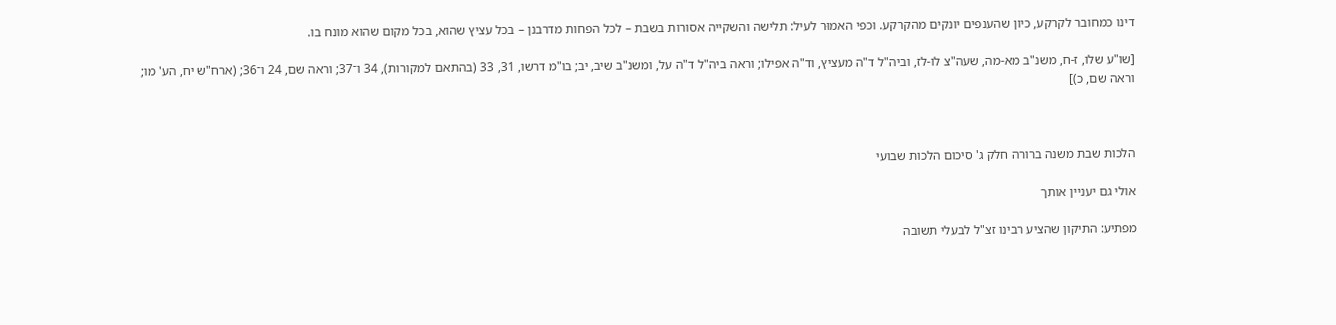דינו כמחובר לקרקע, כיון שהענפים יונקים מהקרקע. וכפי האמוּר לעיל: תלישה והשקייה אסורות בשבת – לכל הפחות מדרבנן – בכל עציץ שהוא, בכל מקום שהוא מונח בו.

[שו"ע שלו, ז-ח, משנ"ב מא-מה, שעה"צ לו-לז, וביה"ל ד"ה מעציץ, וד"ה אפילו; וראה ביה"ל ד"ה על, ומשנ"ב שיב, יב; בו"מ דרשו, 31, 33 (בהתאם למקורות), 34 ו־37; וראה שם, 24 ו־36; (ארח"ש יח, הע' מו; וראה שם, כ)]



הלכות שבת משנה ברורה חלק ג' סיכום הלכות שבועי

אולי גם יעניין אותך

מפתיע: התיקון שהציע רבינו זצ"ל לבעלי תשובה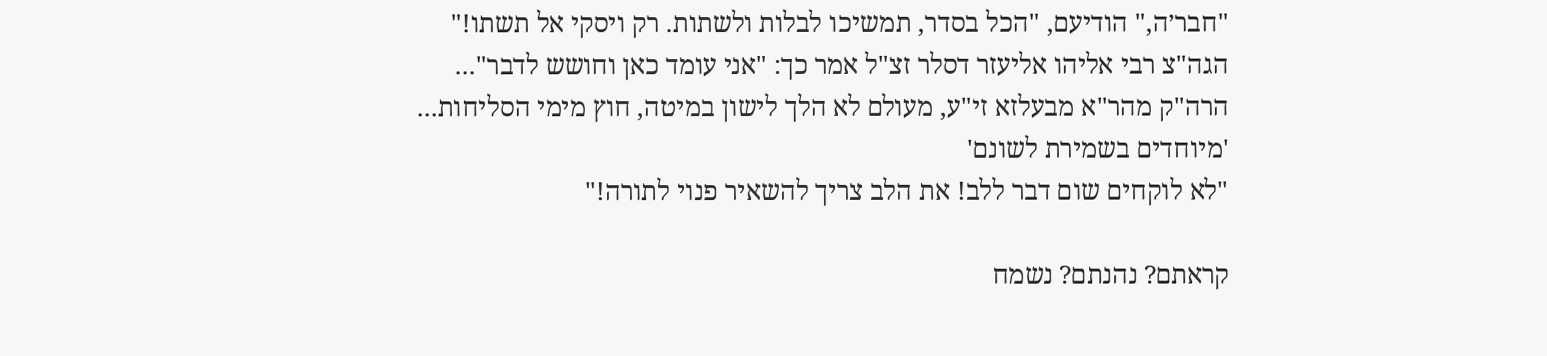"חבר׳ה," הודיעם, "הכל בסדר, תמשיכו לבלות ולשתות. רק ויסקי אל תשתו!"
הגה"צ רבי אליהו אליעזר דסלר זצ"ל אמר כך: "אני עומד כאן וחושש לדבר"...
הרה"ק מהר"א מבעלזא זי"ע, מעולם לא הלך לישון במיטה, חוץ מימי הסליחות...
'מיוחדים בשמירת לשונם'
"לא לוקחים שום דבר ללב! את הלב צריך להשאיר פנוי לתורה!"

קראתם? נהנתם? נשמח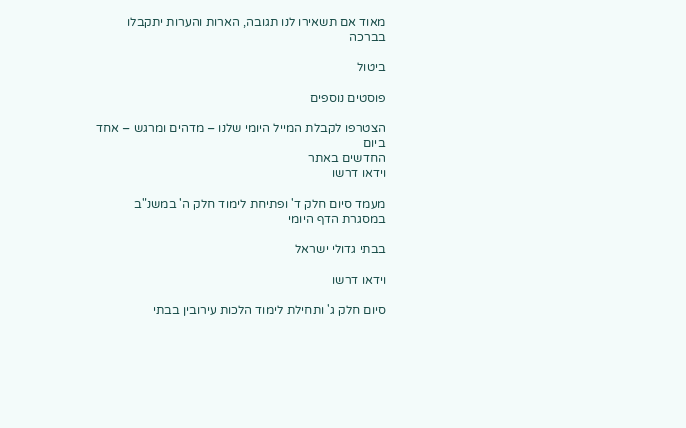מאוד אם תשאירו לנו תגובה, הארות והערות יתקבלו בברכה

ביטול

פוסטים נוספים

הצטרפו לקבלת המייל היומי שלנו – מדהים ומרגש – אחד ביום
החדשים באתר
וידאו דרשו

מעמד סיום חלק ד' ופתיחת לימוד חלק ה' במשנ"ב במסגרת הדף היומי

בבתי גדולי ישראל

וידאו דרשו

סיום חלק ג' ותחילת לימוד הלכות עירובין בבתי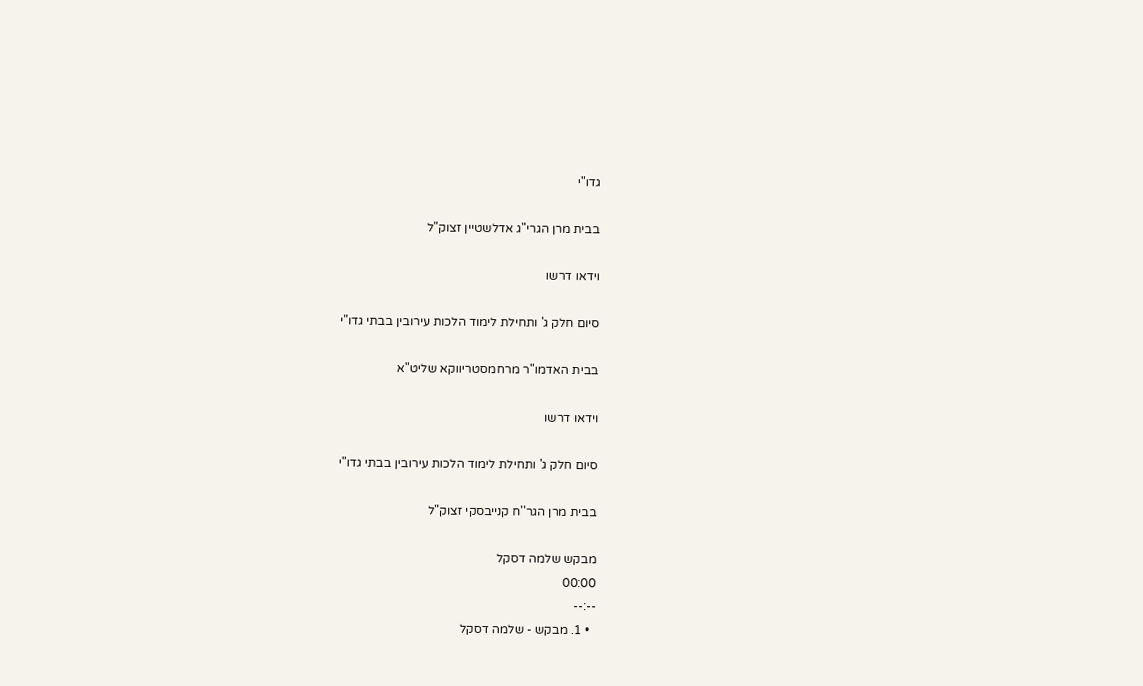גדו"י

בבית מרן הגרי"ג אדלשטיין זצוק"ל

וידאו דרשו

סיום חלק ג' ותחילת לימוד הלכות עירובין בבתי גדו"י

בבית האדמו"ר מרחמסטריווקא שליט"א

וידאו דרשו

סיום חלק ג' ותחילת לימוד הלכות עירובין בבתי גדו"י

בבית מרן הגר''ח קנייבסקי זצוק"ל

מבקש שלמה דסקל
00:00
--:--
  • 1. מבקש - שלמה דסקל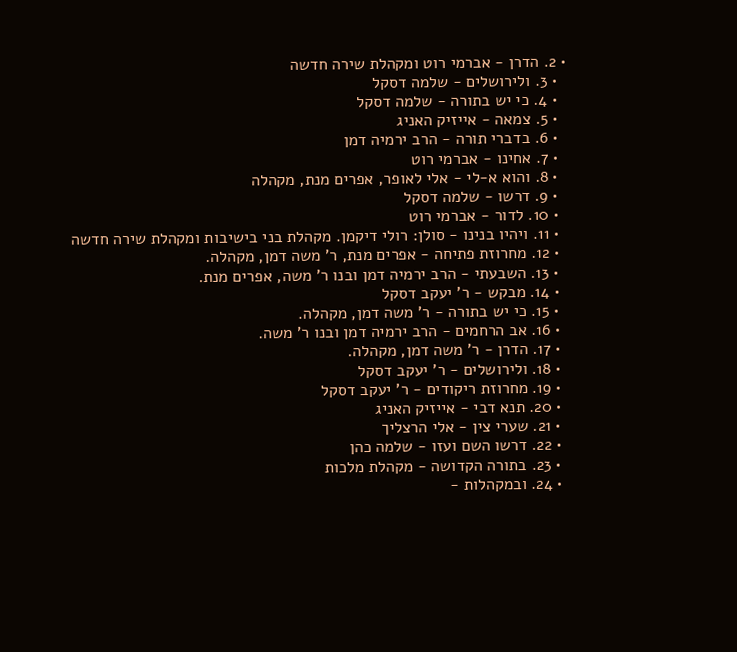• 2. הדרן - אברמי רוט ומקהלת שירה חדשה
  • 3. ולירושלים - שלמה דסקל
  • 4. כי יש בתורה - שלמה דסקל
  • 5. צמאה - אייזיק האניג
  • 6. בדברי תורה - הרב ירמיה דמן
  • 7. אחינו - אברמי רוט
  • 8. והוא א-לי - אלי לאופר, אפרים מנת, מקהלה
  • 9. דרשו - שלמה דסקל
  • 10. לדור - אברמי רוט
  • 11. ויהיו בנינו - סולן: רולי דיקמן. מקהלת בני בישיבות ומקהלת שירה חדשה
  • 12. מחרוזת פתיחה - אפרים מנת, ר' משה דמן, מקהלה.
  • 13. השבעתי - הרב ירמיה דמן ובנו ר' משה, אפרים מנת.
  • 14. מבקש - ר' יעקב דסקל
  • 15. כי יש בתורה - ר' משה דמן, מקהלה.
  • 16. אב הרחמים - הרב ירמיה דמן ובנו ר' משה.
  • 17. הדרן - ר' משה דמן, מקהלה.
  • 18. ולירושלים - ר' יעקב דסקל
  • 19. מחרוזת ריקודים - ר' יעקב דסקל
  • 20. תנא דבי - אייזיק האניג
  • 21. שערי צין - אלי הרצליך
  • 22. דרשו השם ועזו - שלמה כהן
  • 23. בתורה הקדושה - מקהלת מלכות
  • 24. ובמקהלות -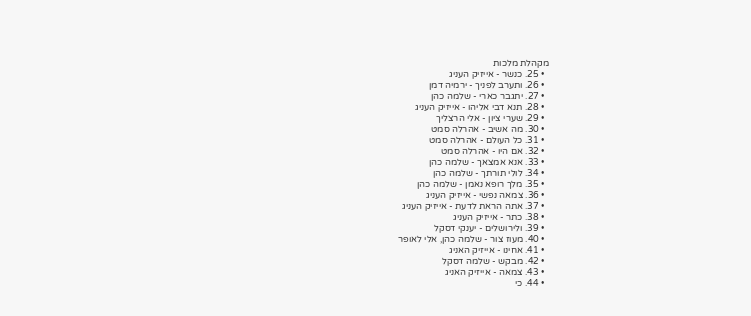מקהלת מלכות
  • 25. כנשר - אייזיק העניג
  • 26. ותערב לפניך - ירמיה דמן
  • 27. יתגבר כארי - שלמה כהן
  • 28. תנא דבי אליהו - אייזיק העניג
  • 29. שערי ציון - אלי הרצליך
  • 30. מה אשיב - אהרלה סמט
  • 31. כל העולם - אהרלה סמט
  • 32. אם היו - אהרלה סמט
  • 33. אנא אמצאך - שלמה כהן
  • 34. לולי תורתך - שלמה כהן
  • 35. מלך רופא נאמן - שלמה כהן
  • 36. צמאה נפשי - אייזיק העניג
  • 37. אתה הראת לדעת - אייזיק העניג
  • 38. כתר - אייזיק העניג
  • 39. ולירושלים - יענקי דסקל
  • 40. מעוז צור - שלמה כהן, אלי לאופר
  • 41. אחינו - אייזיק האניג
  • 42. מבקש - שלמה דסקל
  • 43. צמאה - אייזיק האניג
  • 44. כי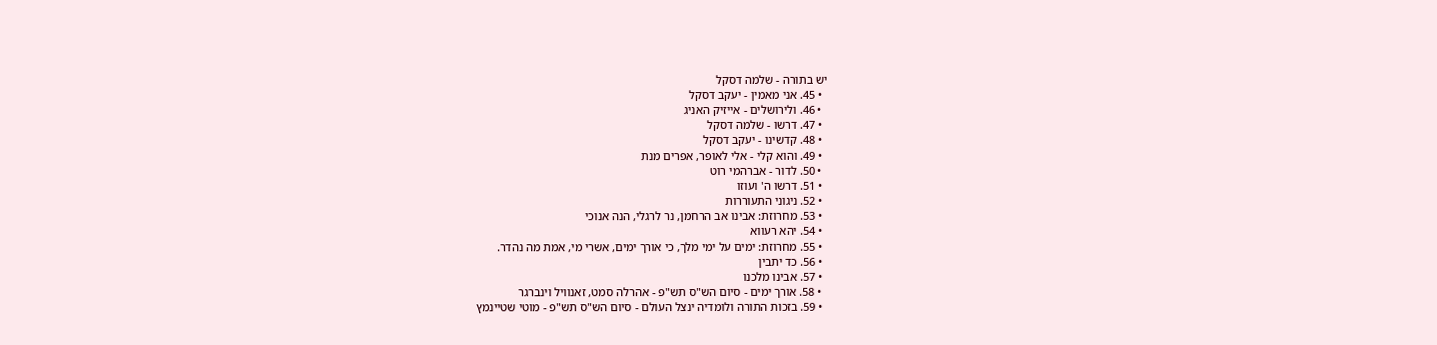יש בתורה - שלמה דסקל
  • 45. אני מאמין - יעקב דסקל
  • 46. ולירושלים - אייזיק האניג
  • 47. דרשו - שלמה דסקל
  • 48. קדשינו - יעקב דסקל
  • 49. והוא קלי - אלי לאופר, אפרים מנת
  • 50. לדור - אברהמי רוט
  • 51. דרשו ה' ועוזו
  • 52. ניגוני התעוררות
  • 53. מחרוזת: אבינו אב הרחמן, נר לרגלי, הנה אנוכי
  • 54. יהא רעווא
  • 55. מחרוזת: ימים על ימי מלך, כי אורך ימים, אשרי מי, אמת מה נהדר.
  • 56. כד יתבין
  • 57. אבינו מלכנו
  • 58. אורך ימים - סיום הש"ס תש"פ - אהרלה סמט, זאנוויל וינברגר
  • 59. בזכות התורה ולומדיה ינצל העולם - סיום הש"ס תש"פ - מוטי שטיינמץ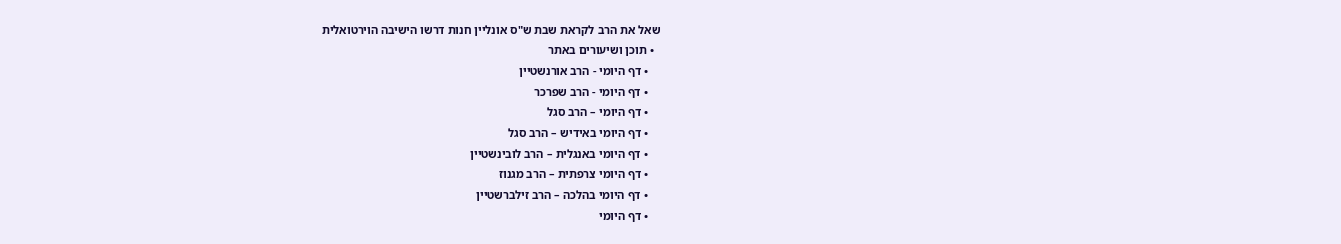שאל את הרב לקראת שבת ש"ס אונליין חנות דרשו הישיבה הוירטואלית
  • תוכן ושיעורים באתר
    • דף היומי - הרב אורנשטיין
    • דף היומי - הרב שפרכר
    • דף היומי – הרב סגל
    • דף היומי באידיש – הרב סגל
    • דף היומי באנגלית – הרב לובינשטיין
    • דף היומי צרפתית – הרב מגנוז
    • דף היומי בהלכה – הרב זילברשטיין
    • דף היומי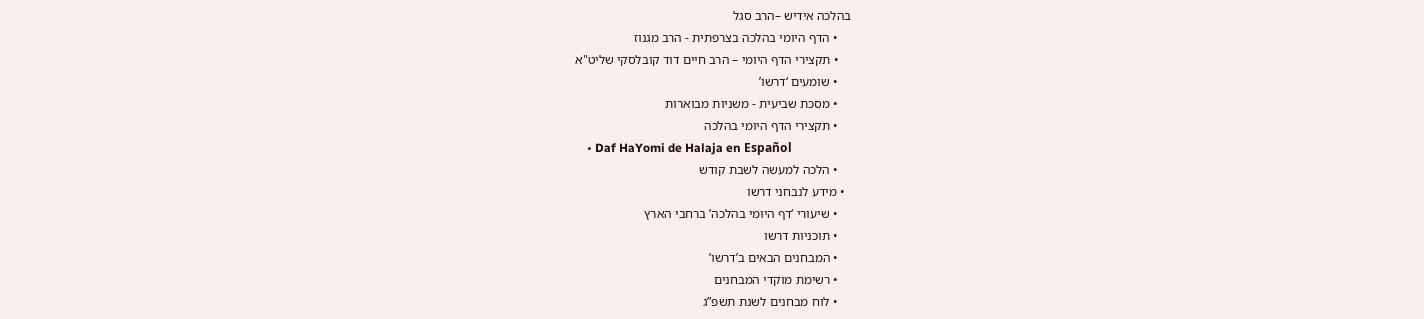בהלכה אידיש –הרב סגל
    • הדף היומי בהלכה בצרפתית - הרב מגנוז
    • תקצירי הדף היומי – הרב חיים דוד קובלסקי שליט"א
    • שומעים ‘דרשו’
    • מסכת שביעית - משניות מבוארות
    • תקצירי הדף היומי בהלכה
    • Daf HaYomi de Halaja en Español
    • הלכה למעשה לשבת קודש
  • מידע לנבחני דרשו
    • שיעורי ‘דף היומי בהלכה’ ברחבי הארץ
    • תוכניות דרשו
    • המבחנים הבאים ב’דרשו’
    • רשימת מוקדי המבחנים
    • לוח מבחנים לשנת תשפ”ג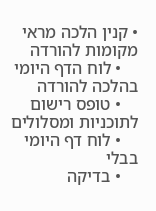• קנין הלכה מראי מקומות להורדה
    • לוח הדף היומי בהלכה להורדה
    • טופס רישום לתוכניות ומסלולים
    • לוח דף היומי בבלי
    • בדיקה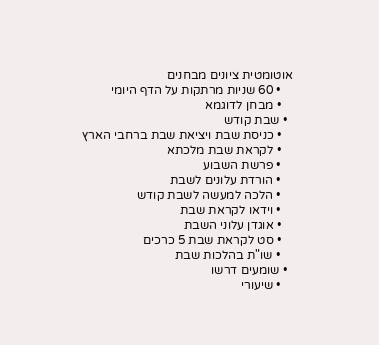אוטומטית ציונים מבחנים
    • 60 שניות מרתקות על הדף היומי
    • מבחן לדוגמא
  • שבת קודש
    • כניסת שבת ויציאת שבת ברחבי הארץ
    • לקראת שבת מלכתא
    • פרשת השבוע
    • הורדת עלונים לשבת
    • הלכה למעשה לשבת קודש
    • וידאו לקראת שבת
    • אוגדן עלוני השבת
    • סט לקראת שבת 5 כרכים
    • שו"ת בהלכות שבת
  • שומעים דרשו
    • שיעורי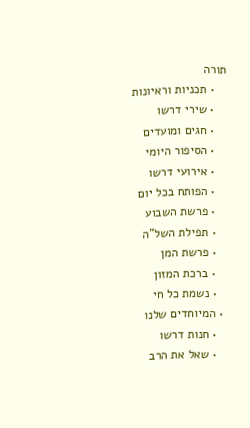תורה
    • תכניות וראיונות
    • שירי דרשו
    • חגים ומועדים
    • הסיפור היומי
    • אירועי דרשו
    • הפותח בכל יום
    • פרשת השבוע
    • תפילת השל"ה
    • פרשת המן
    • ברכת המזון
    • נשמת כל חי
  • המיוחדים שלנו
    • חנות דרשו
    • שאל את הרב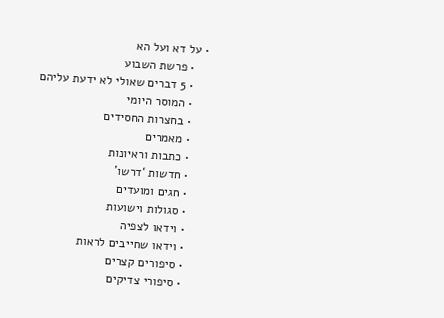• על דא ועל הא
    • פרשת השבוע
    • 5 דברים שאולי לא ידעת עליהם
    • המוסר היומי
    • בחצרות החסידים
    • מאמרים
    • כתבות וראיונות
    • חדשות ‘דרשו’
    • חגים ומועדים
    • סגולות וישועות
    • וידאו לצפיה
    • וידאו שחייבים לראות
    • סיפורים קצרים
    • סיפורי צדיקים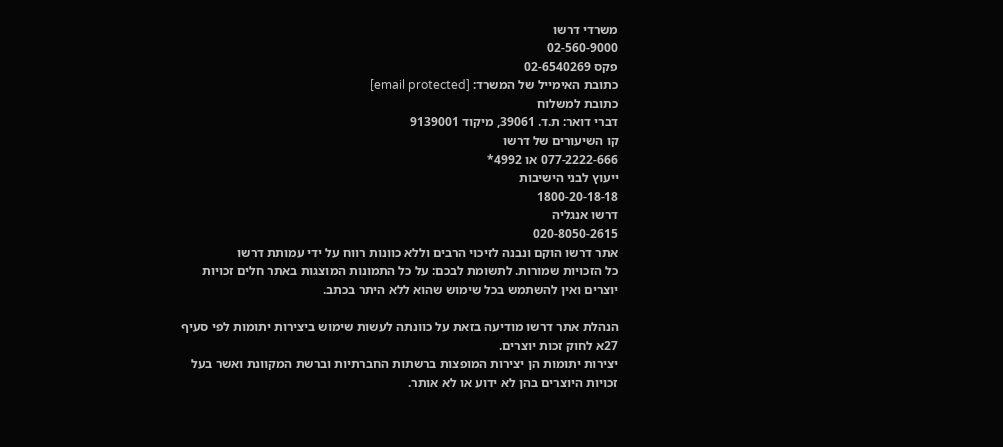משרדי דרשו
02-560-9000
פקס 02-6540269
כתובת האימייל של המשרד: [email protected]
כתובת למשלוח
דברי דואר: ת.ד. 39061, מיקוד 9139001
קו השיעורים של דרשו
077-2222-666 או 4992*
ייעוץ לבני הישיבות
1800-20-18-18
דרשו אנגליה
020-8050-2615
אתר דרשו הוקם ונבנה לזיכוי הרבים וללא כוונות רווח על ידי עמותת דרשו
כל הזכויות שמורות. לתשומת לבכם: על כל התמונות המוצגות באתר חלים זכויות יוצרים ואין להשתמש בכל שימוש שהוא ללא היתר בכתב.

הנהלת אתר דרשו מודיעה בזאת על כוונתה לעשות שימוש ביצירות יתומות לפי סעיף 27א לחוק זכות יוצרים.
יצירות יתומות הן יצירות המופצות ברשתות החברתיות וברשת המקוונת ואשר בעל זכויות היוצרים בהן לא ידוע או לא אותר.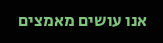אנו עושים מאמצים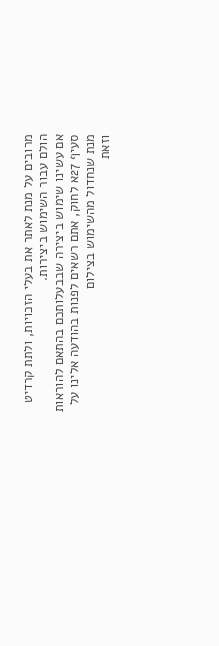מרובים על מנת לאתר את בעלי הזכויות, ולתת קרדיט הולם עבור השימוש ביצירות.
אם עשינו שימוש ביצירה שבבעלותכם בהתאם להוראות סעיף 27א לחוק, אתם רשאים לפנות בהודעה אלינו על מנת שנחדול מהשימוש בצילום
וזאת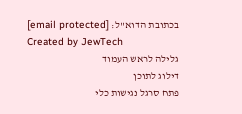בכתובת הדוא''ל: [email protected]
Created by JewTech
גלילה לראש העמוד
דילוג לתוכן
פתח סרגל נגישות כלי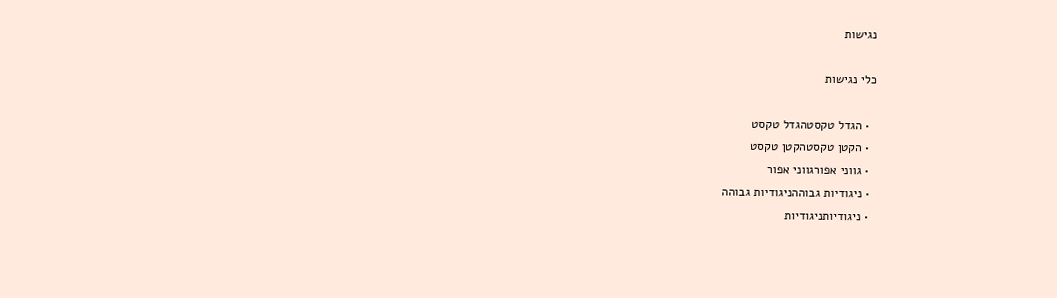נגישות

כלי נגישות

  • הגדל טקסטהגדל טקסט
  • הקטן טקסטהקטן טקסט
  • גווני אפורגווני אפור
  • ניגודיות גבוההניגודיות גבוהה
  • ניגודיותניגודיות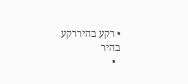• רקע בהיררקע בהיר
  •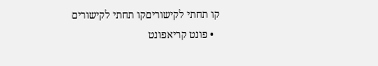קו תחתי לקישוריםקו תחתי לקישורים
  • פונט קריאפונט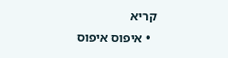קריא
  • איפוס איפוס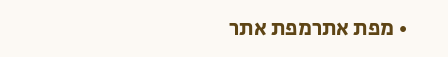• מפת אתרמפת אתר